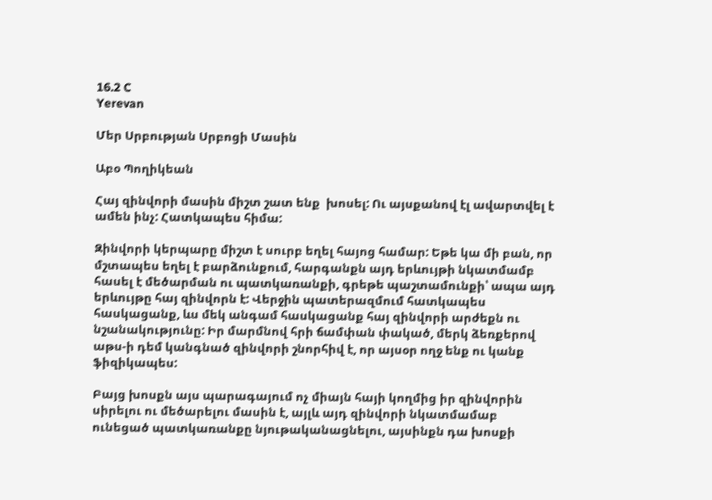16.2 C
Yerevan

Մեր Սրբության Սրբոցի Մասին

Աբօ Պողիկեան

Հայ զինվորի մասին միշտ շատ ենք  խոսել: Ու այսքանով էլ ավարտվել է ամեն ինչ: Հատկապես հիմա:

Զինվորի կերպարը միշտ է սուրբ եղել հայոց համար: Եթե կա մի բան, որ մշտապես եղել է բարձունքում, հարգանքն այդ երևույթի նկատմամբ հասել է մեծարման ու պատկառանքի, գրեթե պաշտամունքի՝ ապա այդ երևույթը հայ զինվորն է: Վերջին պատերազմում հատկապես հասկացանք, ևս մեկ անգամ հասկացանք հայ զինվորի արժեքն ու նշանակությունը: Իր մարմնով հրի ճամփան փակած, մերկ ձեռքերով աթս‑ի դեմ կանգնած զինվորի շնորհիվ է, որ այսօր ողջ ենք ու կանք ֆիզիկապես:

Բայց խոսքն այս պարագայում ոչ միայն հայի կողմից իր զինվորին սիրելու ու մեծարելու մասին է, այլև այդ զինվորի նկատմամաբ ունեցած պատկառանքը նյութականացնելու, այսինքն դա խոսքի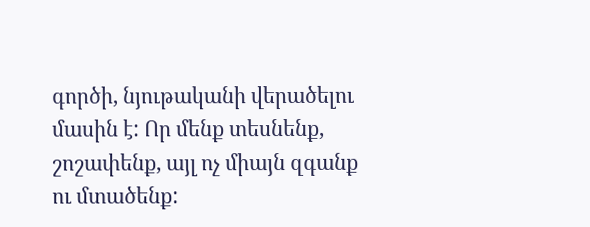գործի, նյութականի վերածելու մասին է: Որ մենք տեսնենք, շոշափենք, այլ ոչ միայն զգանք ու մտածենք: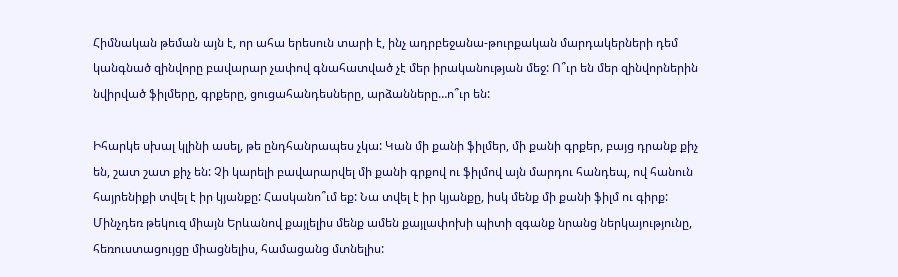Հիմնական թեման այն է, որ ահա երեսուն տարի է, ինչ ադրբեջանա-թուրքական մարդակերների դեմ կանգնած զինվորը բավարար չափով գնահատված չէ մեր իրականության մեջ: Ո՞ւր են մեր զինվորներին նվիրված ֆիլմերը, գրքերը, ցուցահանդեսները, արձանները…ո՞ւր են:

Իհարկե սխալ կլինի ասել, թե ընդհանրապես չկա: Կան մի քանի ֆիլմեր, մի քանի գրքեր, բայց դրանք քիչ են, շատ շատ քիչ են: Չի կարելի բավարարվել մի քանի գրքով ու ֆիլմով այն մարդու հանդեպ, ով հանուն հայրենիքի տվել է իր կյանքը: Հասկանո՞ւմ եք: Նա տվել է իր կյանքը, իսկ մենք մի քանի ֆիլմ ու գիրք: Մինչդեռ թեկուզ միայն Երևանով քայլելիս մենք ամեն քայլափոխի պիտի զգանք նրանց ներկայությունը, հեռուստացույցը միացնելիս, համացանց մտնելիս: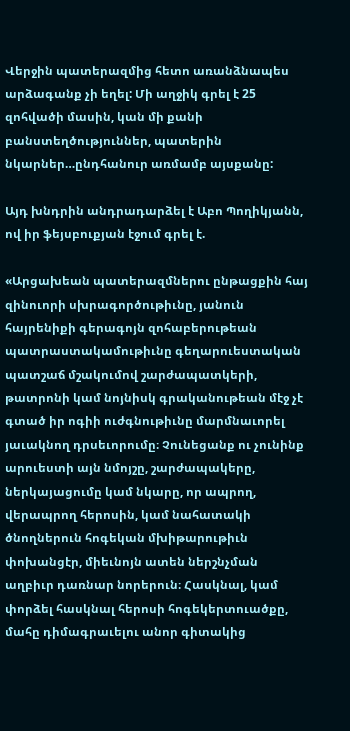Վերջին պատերազմից հետո առանձնապես արձագանք չի եղել: Մի աղջիկ գրել է 25 զոհվածի մասին, կան մի քանի բանստեղծություններ, պատերին նկարներ…ընդհանուր առմամբ այսքանը:

Այդ խնդրին անդրադարձել է Աբո Պողիկյանն, ով իր ֆեյսբուքյան էջում գրել է.

«Արցախեան պատերազմներու ընթացքին հայ զինուորի սխրագործութիւնը, յանուն հայրենիքի գերագոյն զոհաբերութեան պատրաստակամութիւնը գեղարուեստական պատշաճ մշակումով շարժապատկերի, թատրոնի կամ նոյնիսկ գրականութեան մէջ չէ գտած իր ոգիի ուժգնութիւնը մարմնաւորել յաւակնող դրսեւորումը։ Չունեցանք ու չունինք արուեստի այն նմոյշը, շարժապակերը, ներկայացումը կամ նկարը, որ ապրող, վերապրող հերոսին, կամ նահատակի ծնողներուն հոգեկան մխիթարութիւն փոխանցէր, միեւնոյն ատեն ներշնչման աղբիւր դառնար նորերուն։ Հասկնալ, կամ փորձել հասկնալ հերոսի հոգեկերտուածքը, մահը դիմագրաւելու անոր գիտակից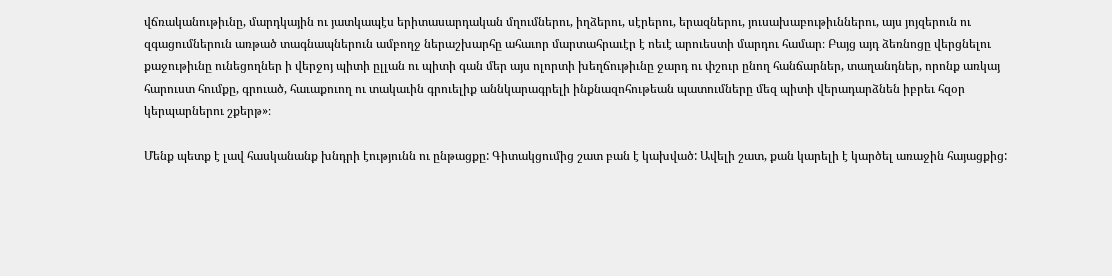վճռականութիւնը, մարդկային ու յատկապէս երիտասարդական մղումներու, իղձերու, սէրերու, երազներու, յուսախաբութիւններու, այս յոյզերուն ու զգացումներուն առթած տագնապներուն ամբողջ ներաշխարհը ահաւոր մարտահրաւէր է ոեւէ արուեստի մարդու համար։ Բայց այդ ձեռնոցը վերցնելու քաջութիւնը ունեցողներ ի վերջոյ պիտի ըլլան ու պիտի գան մեր այս ոլորտի խեղճութիւնը ջարդ ու փշուր ընող հանճարներ, տաղանդներ, որոնք առկայ հարուստ հումքը, գրուած, հաւաքուող ու տակաւին գրուելիք աննկարագրելի ինքնազոհութեան պատումները մեզ պիտի վերադարձնեն իբրեւ հզօր կերպարներու շքերթ»։

Մենք պետք է լավ հասկանանք խնդրի էությունն ու ընթացքը: Գիտակցումից շատ բան է կախված: Ավելի շատ, քան կարելի է կարծել առաջին հայացքից: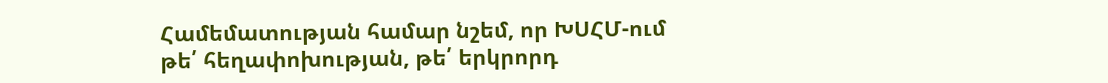Համեմատության համար նշեմ, որ ԽՍՀՄ-ում թե՛ հեղափոխության, թե՛ երկրորդ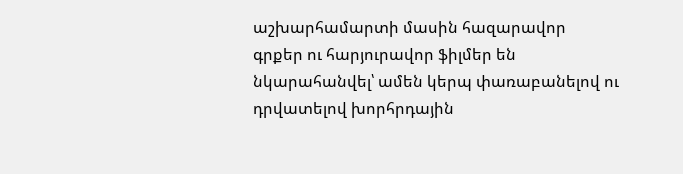աշխարհամարտի մասին հազարավոր գրքեր ու հարյուրավոր ֆիլմեր են նկարահանվել՝ ամեն կերպ փառաբանելով ու դրվատելով խորհրդային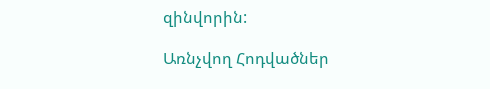զինվորին:

Առնչվող Հոդվածներ